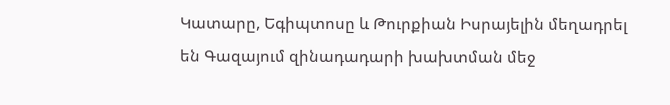Կատարը, Եգիպտոսը և Թուրքիան Իսրայելին մեղադրել են Գազայում զինադադարի խախտման մեջ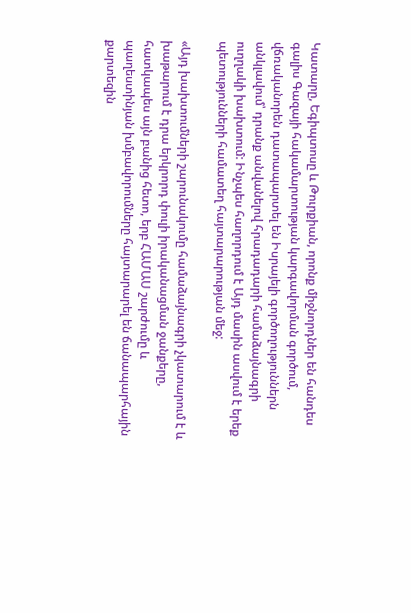Կատարը, Եգիպտոսը և Թուրքիան, որոնք միջնորդներ են հանդես գալիս Գազայի հակամարտության կարգավորման գործում, վճռականորեն դատապարտել են Իսրայելի գործողություններն անկլավում՝ դրանք անվանելով հրադադարի համաձայնագրի ուղղակի խախտում: Ինչպես հաղորդում է Այդ մասին ասվում է երեք պետությունների համատեղ հայտարարության մեջ:

«Այդ խախտումների շարունակումը համաձայնագրի չկատարում է և խաթարում է դրա երկրորդ փուլի իրականացման ջանքերը, հատկապես այն բանից հետո, երբ ՀԱՄԱՍ շարժումը և պաղեստինյան խմբավորումները հայտարարել են ճանապարհային քարտեզին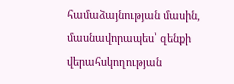համաձայնության մասին, մասնավորապես՝ զենքի վերահսկողության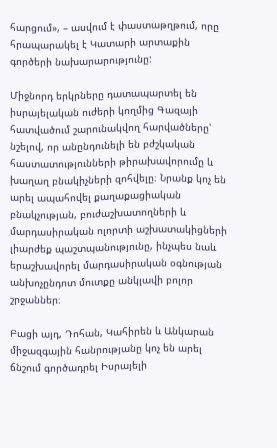հարցում», – ասվում է փաստաթղթում, որը հրապարակել է Կատարի արտաքին գործերի նախարարությունը:

Միջնորդ երկրները դատապարտել են իսրայելական ուժերի կողմից Գազայի հատվածում շարունակվող հարվածները՝ նշելով, որ անընդունելի են բժշկական հաստատությունների թիրախավորումը և խաղաղ բնակիչների զոհվելը։ Նրանք կոչ են արել ապահովել քաղաքացիական բնակչության, բուժաշխատողների և մարդասիրական ոլորտի աշխատակիցների լիարժեք պաշտպանությունը, ինչպես նաև երաշխավորել մարդասիրական օգնության անխոչընդոտ մուտքը անկլավի բոլոր շրջաններ։

Բացի այդ, Դոհան, Կահիրեն և Անկարան միջազգային հանրությանը կոչ են արել ճնշում գործադրել Իսրայելի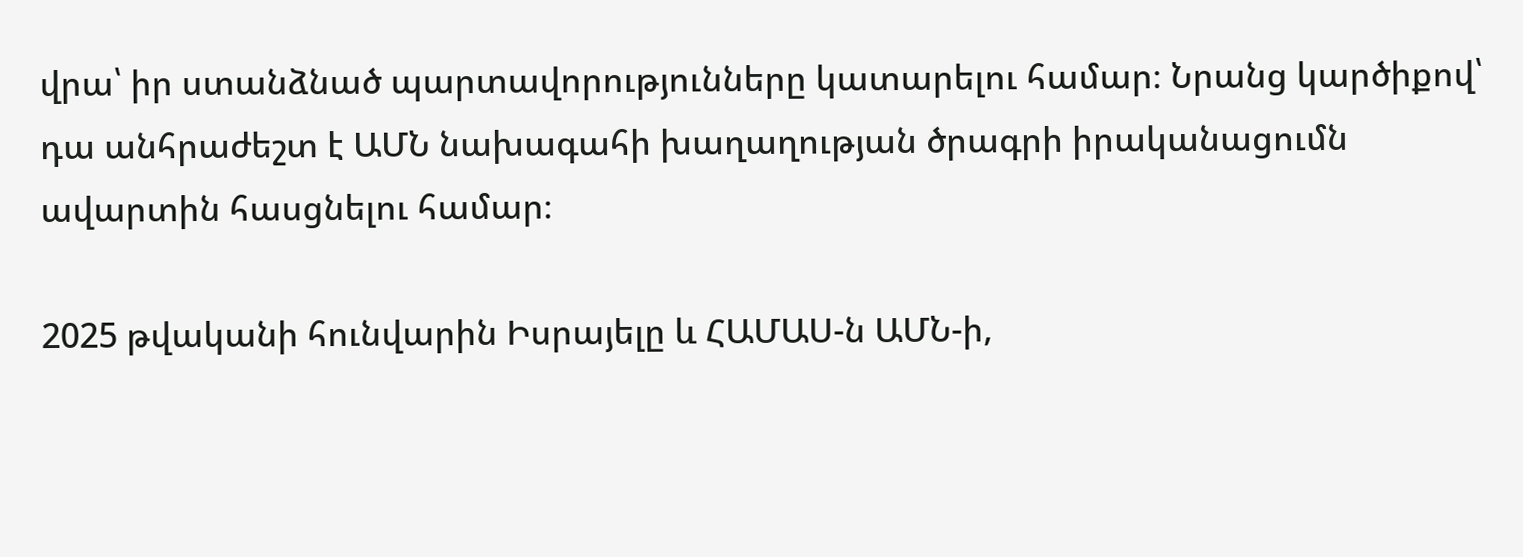վրա՝ իր ստանձնած պարտավորությունները կատարելու համար։ Նրանց կարծիքով՝ դա անհրաժեշտ է ԱՄՆ նախագահի խաղաղության ծրագրի իրականացումն ավարտին հասցնելու համար։

2025 թվականի հունվարին Իսրայելը և ՀԱՄԱՍ-ն ԱՄՆ-ի,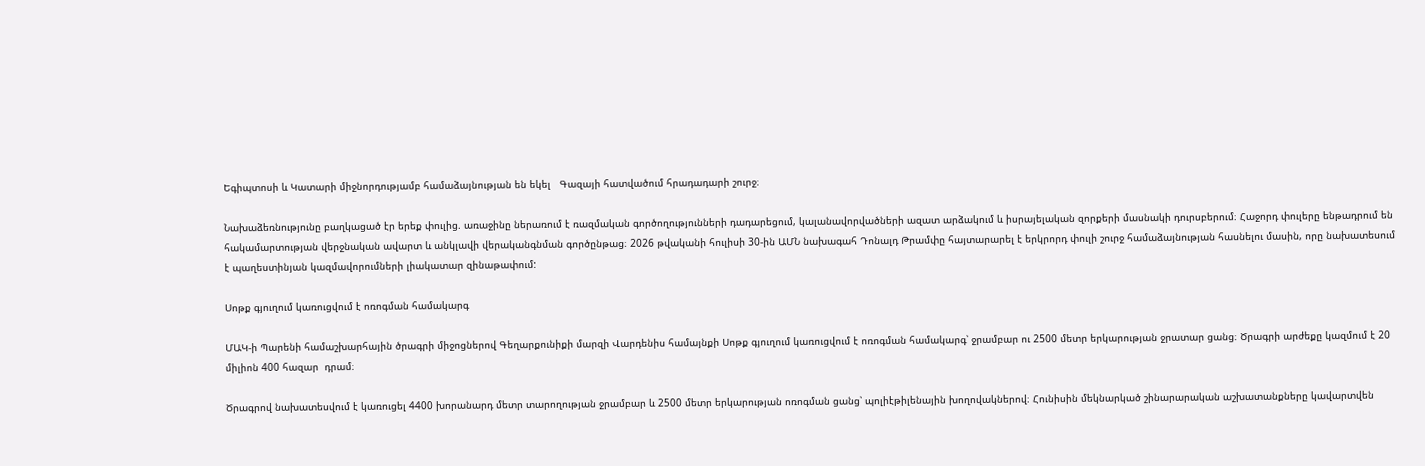Եգիպտոսի և Կատարի միջնորդությամբ համաձայնության են եկել   Գազայի հատվածում հրադադարի շուրջ։

Նախաձեռնությունը բաղկացած էր երեք փուլից. առաջինը ներառում է ռազմական գործողությունների դադարեցում, կալանավորվածների ազատ արձակում և իսրայելական զորքերի մասնակի դուրսբերում։ Հաջորդ փուլերը ենթադրում են հակամարտության վերջնական ավարտ և անկլավի վերականգնման գործընթաց։ 2026 թվականի հուլիսի 30-ին ԱՄՆ նախագահ Դոնալդ Թրամփը հայտարարել է երկրորդ փուլի շուրջ համաձայնության հասնելու մասին, որը նախատեսում է պաղեստինյան կազմավորումների լիակատար զինաթափում:

Սոթք գյուղում կառուցվում է ոռոգման համակարգ

ՄԱԿ-ի Պարենի համաշխարհային ծրագրի միջոցներով Գեղարքունիքի մարզի Վարդենիս համայնքի Սոթք գյուղում կառուցվում է ոռոգման համակարգ՝ ջրամբար ու 2500 մետր երկարության ջրատար ցանց։ Ծրագրի արժեքը կազմում է 20 միլիոն 400 հազար  դրամ։

Ծրագրով նախատեսվում է կառուցել 4400 խորանարդ մետր տարողության ջրամբար և 2500 մետր երկարության ոռոգման ցանց՝ պոլիէթիլենային խողովակներով։ Հունիսին մեկնարկած շինարարական աշխատանքները կավարտվեն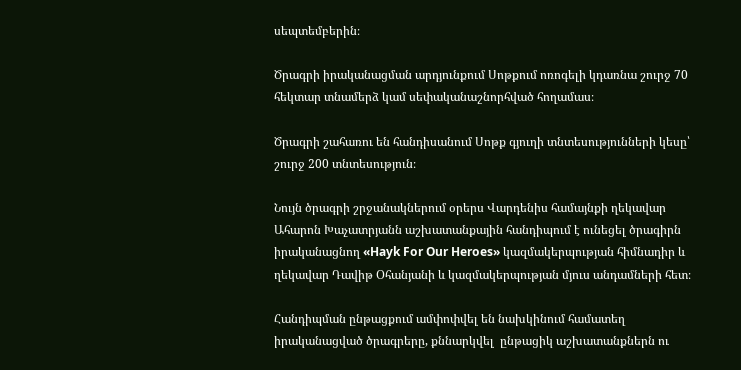սեպտեմբերին։

Ծրագրի իրականացման արդյունքում Սոթքում ոռոգելի կդառնա շուրջ 70 հեկտար տնամերձ կամ սեփականաշնորհված հողամաս։

Ծրագրի շահառու են հանդիսանում Սոթք գյուղի տնտեսությունների կեսը՝ շուրջ 200 տնտեսություն։

Նույն ծրագրի շրջանակներում օրերս Վարդենիս համայնքի ղեկավար Ահարոն Խաչատրյանն աշխատանքային հանդիպում է ունեցել ծրագիրն իրականացնող «Hayk For Our Heroes» կազմակերպության հիմնադիր և ղեկավար Դավիթ Օհանյանի և կազմակերպության մյուս անդամների հետ։

Հանդիպման ընթացքում ամփոփվել են նախկինում համատեղ իրականացված ծրագրերը, քննարկվել  ընթացիկ աշխատանքներն ու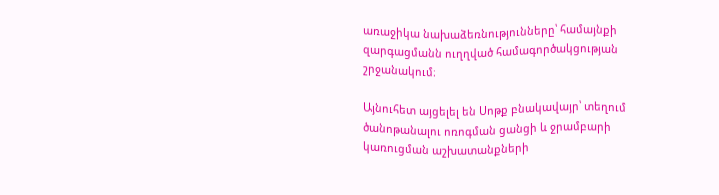առաջիկա նախաձեռնությունները՝ համայնքի զարգացմանն ուղղված համագործակցության շրջանակում։

Այնուհետ այցելել են Սոթք բնակավայր՝ տեղում ծանոթանալու ոռոգման ցանցի և ջրամբարի կառուցման աշխատանքների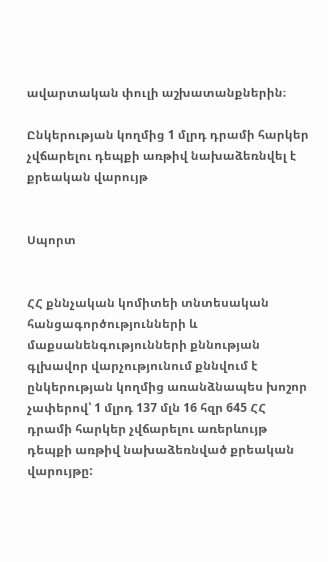ավարտական փուլի աշխատանքներին։

Ընկերության կողմից 1 մլրդ դրամի հարկեր չվճարելու դեպքի առթիվ նախաձեռնվել է քրեական վարույթ


Սպորտ


ՀՀ քննչական կոմիտեի տնտեսական հանցագործությունների և մաքսանենգությունների քննության գլխավոր վարչությունում քննվում է ընկերության կողմից առանձնապես խոշոր չափերով՝ 1 մլրդ 137 մլն 16 հզր 645 ՀՀ դրամի հարկեր չվճարելու առերևույթ դեպքի առթիվ նախաձեռնված քրեական վարույթը: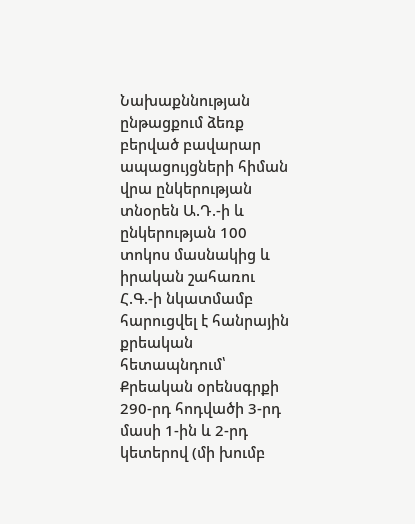Նախաքննության ընթացքում ձեռք բերված բավարար ապացույցների հիման վրա ընկերության տնօրեն Ա.Դ.-ի և ընկերության 100 տոկոս մասնակից և իրական շահառու Հ.Գ.-ի նկատմամբ հարուցվել է հանրային քրեական հետապնդում՝ Քրեական օրենսգրքի 290-րդ հոդվածի 3-րդ մասի 1-ին և 2-րդ կետերով (մի խումբ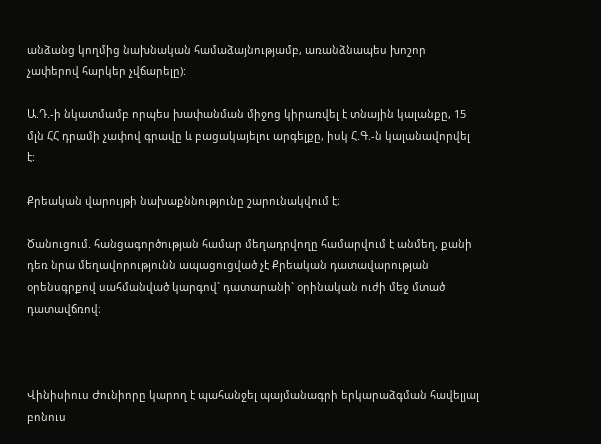անձանց կողմից նախնական համաձայնությամբ, առանձնապես խոշոր չափերով հարկեր չվճարելը):

Ա.Դ.-ի նկատմամբ որպես խափանման միջոց կիրառվել է տնային կալանքը, 15 մլն ՀՀ դրամի չափով գրավը և բացակայելու արգելքը, իսկ Հ.Գ.-ն կալանավորվել է:

Քրեական վարույթի նախաքննությունը շարունակվում է։

Ծանուցում. հանցագործության համար մեղադրվողը համարվում է անմեղ, քանի դեռ նրա մեղավորությունն ապացուցված չէ Քրեական դատավարության օրենսգրքով սահմանված կարգով` դատարանի` օրինական ուժի մեջ մտած դատավճռով։



Վինիսիուս Ժունիորը կարող է պահանջել պայմանագրի երկարաձգման հավելյալ բոնուս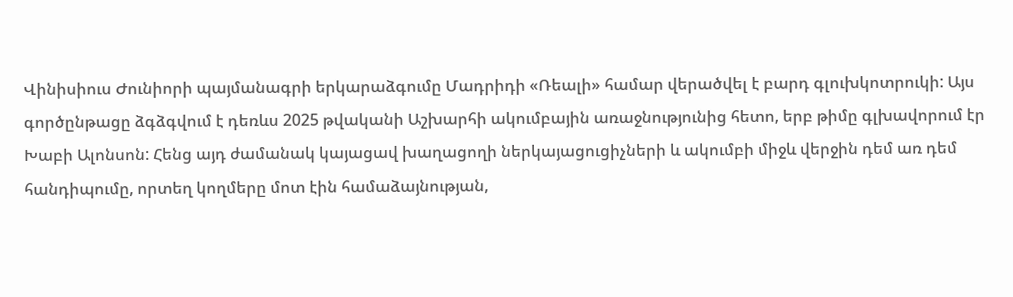Վինիսիուս Ժունիորի պայմանագրի երկարաձգումը Մադրիդի «Ռեալի» համար վերածվել է բարդ գլուխկոտրուկի: Այս գործընթացը ձգձգվում է դեռևս 2025 թվականի Աշխարհի ակումբային առաջնությունից հետո, երբ թիմը գլխավորում էր Խաբի Ալոնսոն: Հենց այդ ժամանակ կայացավ խաղացողի ներկայացուցիչների և ակումբի միջև վերջին դեմ առ դեմ հանդիպումը, որտեղ կողմերը մոտ էին համաձայնության,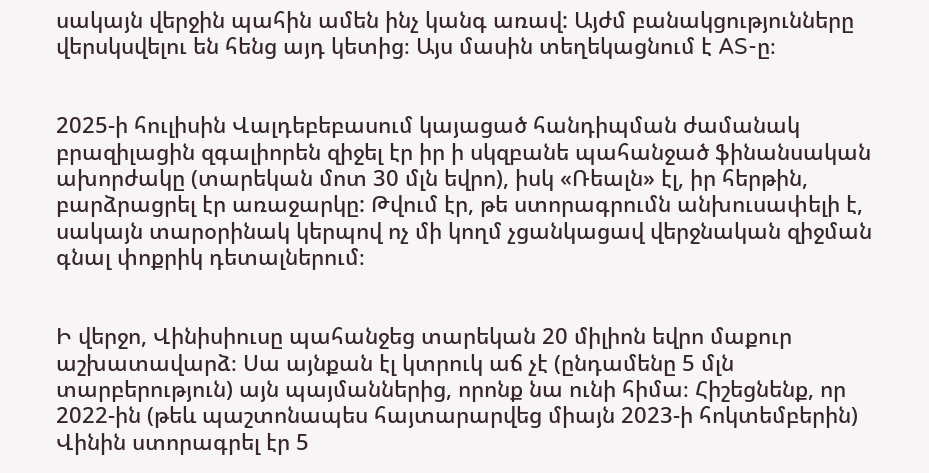սակայն վերջին պահին ամեն ինչ կանգ առավ: Այժմ բանակցությունները վերսկսվելու են հենց այդ կետից։ Այս մասին տեղեկացնում է AS-ը։


2025-ի հուլիսին Վալդեբեբասում կայացած հանդիպման ժամանակ բրազիլացին զգալիորեն զիջել էր իր ի սկզբանե պահանջած ֆինանսական ախորժակը (տարեկան մոտ 30 մլն եվրո), իսկ «Ռեալն» էլ, իր հերթին, բարձրացրել էր առաջարկը: Թվում էր, թե ստորագրումն անխուսափելի է, սակայն տարօրինակ կերպով ոչ մի կողմ չցանկացավ վերջնական զիջման գնալ փոքրիկ դետալներում։


Ի վերջո, Վինիսիուսը պահանջեց տարեկան 20 միլիոն եվրո մաքուր աշխատավարձ։ Սա այնքան էլ կտրուկ աճ չէ (ընդամենը 5 մլն տարբերություն) այն պայմաններից, որոնք նա ունի հիմա։ Հիշեցնենք, որ 2022-ին (թեև պաշտոնապես հայտարարվեց միայն 2023-ի հոկտեմբերին) Վինին ստորագրել էր 5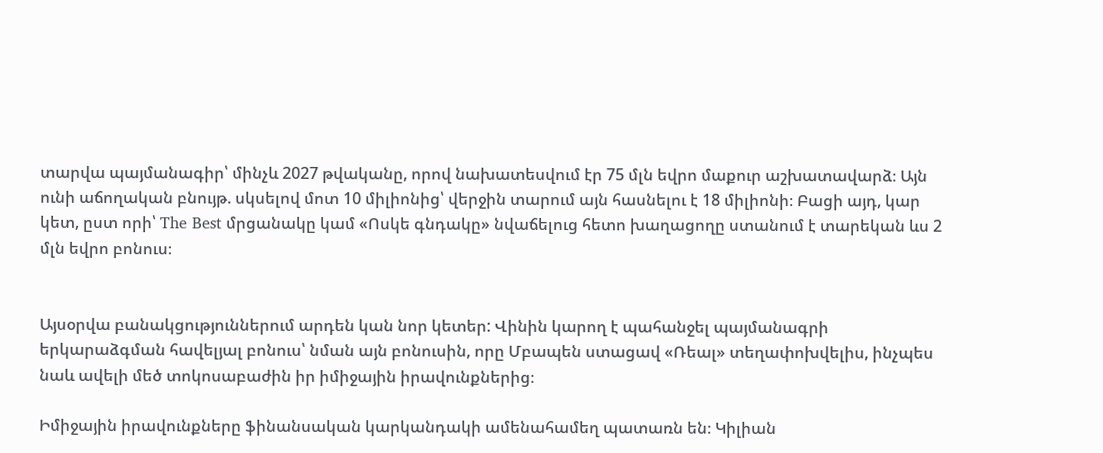տարվա պայմանագիր՝ մինչև 2027 թվականը, որով նախատեսվում էր 75 մլն եվրո մաքուր աշխատավարձ։ Այն ունի աճողական բնույթ. սկսելով մոտ 10 միլիոնից՝ վերջին տարում այն հասնելու է 18 միլիոնի։ Բացի այդ, կար կետ, ըստ որի՝ The Best մրցանակը կամ «Ոսկե գնդակը» նվաճելուց հետո խաղացողը ստանում է տարեկան ևս 2 մլն եվրո բոնուս։


Այսօրվա բանակցություններում արդեն կան նոր կետեր: Վինին կարող է պահանջել պայմանագրի երկարաձգման հավելյալ բոնուս՝ նման այն բոնուսին, որը Մբապեն ստացավ «Ռեալ» տեղափոխվելիս, ինչպես նաև ավելի մեծ տոկոսաբաժին իր իմիջային իրավունքներից։

Իմիջային իրավունքները ֆինանսական կարկանդակի ամենահամեղ պատառն են։ Կիլիան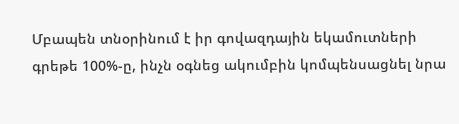Մբապեն տնօրինում է իր գովազդային եկամուտների գրեթե 100%-ը, ինչն օգնեց ակումբին կոմպենսացնել նրա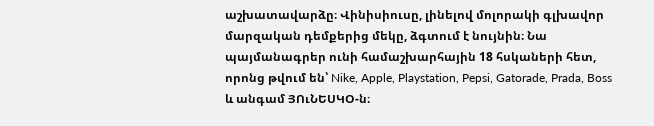աշխատավարձը։ Վինիսիուսը, լինելով մոլորակի գլխավոր մարզական դեմքերից մեկը, ձգտում է նույնին։ Նա պայմանագրեր ունի համաշխարհային 18 հսկաների հետ, որոնց թվում են՝ Nike, Apple, Playstation, Pepsi, Gatorade, Prada, Boss և անգամ ՅՈւՆԵՍԿՕ-ն։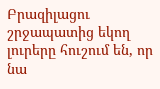Բրազիլացու շրջապատից եկող լուրերը հուշում են, որ նա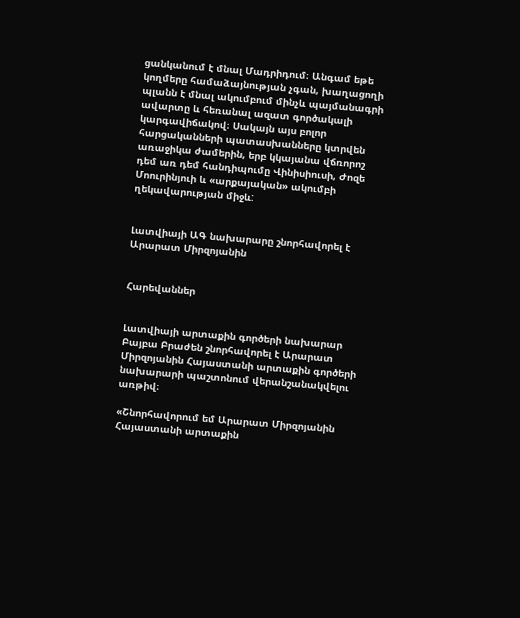ցանկանում է մնալ Մադրիդում։ Անգամ եթե կողմերը համաձայնության չգան, խաղացողի պլանն է մնալ ակումբում մինչև պայմանագրի ավարտը և հեռանալ ազատ գործակալի կարգավիճակով։ Սակայն այս բոլոր հարցականների պատասխանները կտրվեն առաջիկա ժամերին, երբ կկայանա վճռորոշ դեմ առ դեմ հանդիպումը Վինիսիուսի, Ժոզե Մոուրինյուի և «արքայական» ակումբի ղեկավարության միջև:


Լատվիայի ԱԳ նախարարը շնորհավորել է Արարատ Միրզոյանին


Հարեվաններ


Լատվիայի արտաքին գործերի նախարար Բայբա Բրաժեն շնորհավորել է Արարատ Միրզոյանին Հայաստանի արտաքին գործերի նախարարի պաշտոնում վերանշանակվելու առթիվ։

«Շնորհավորում եմ Արարատ Միրզոյանին Հայաստանի արտաքին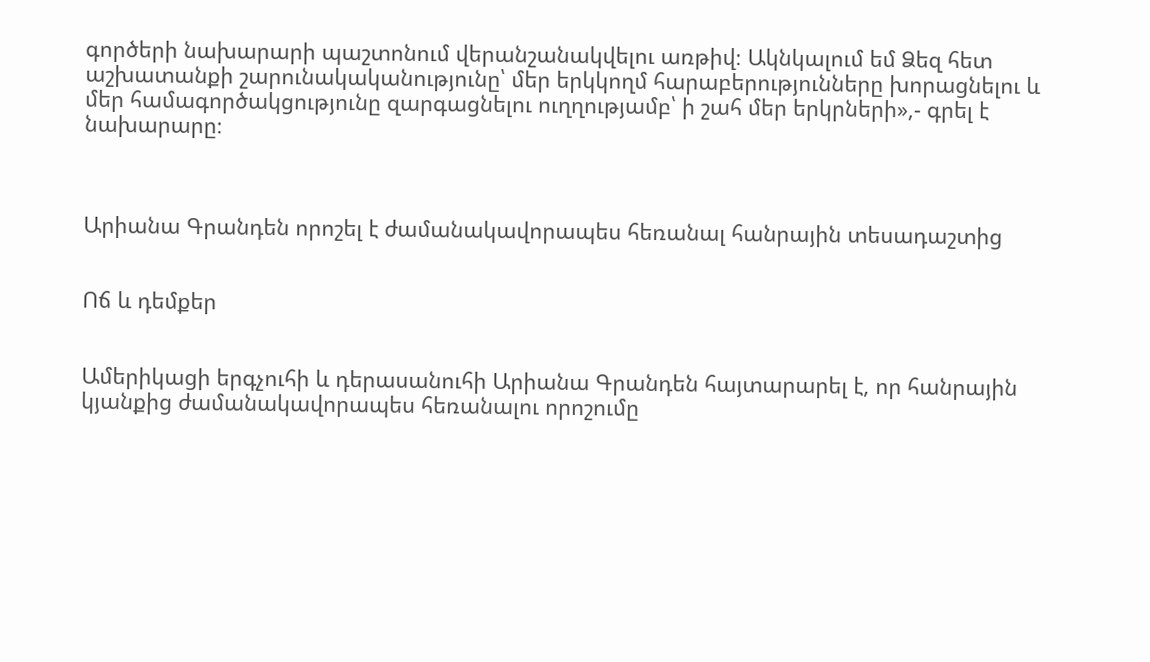գործերի նախարարի պաշտոնում վերանշանակվելու առթիվ։ Ակնկալում եմ Ձեզ հետ աշխատանքի շարունակականությունը՝ մեր երկկողմ հարաբերությունները խորացնելու և մեր համագործակցությունը զարգացնելու ուղղությամբ՝ ի շահ մեր երկրների»,- գրել է նախարարը։



Արիանա Գրանդեն որոշել է ժամանակավորապես հեռանալ հանրային տեսադաշտից


Ոճ և դեմքեր


Ամերիկացի երգչուհի և դերասանուհի Արիանա Գրանդեն հայտարարել է, որ հանրային կյանքից ժամանակավորապես հեռանալու որոշումը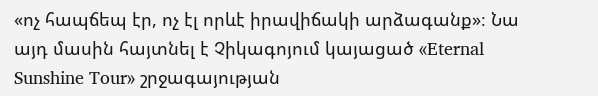«ոչ հապճեպ էր, ոչ էլ որևէ իրավիճակի արձագանք»։ Նա այդ մասին հայտնել է Չիկագոյում կայացած «Eternal Sunshine Tour» շրջագայության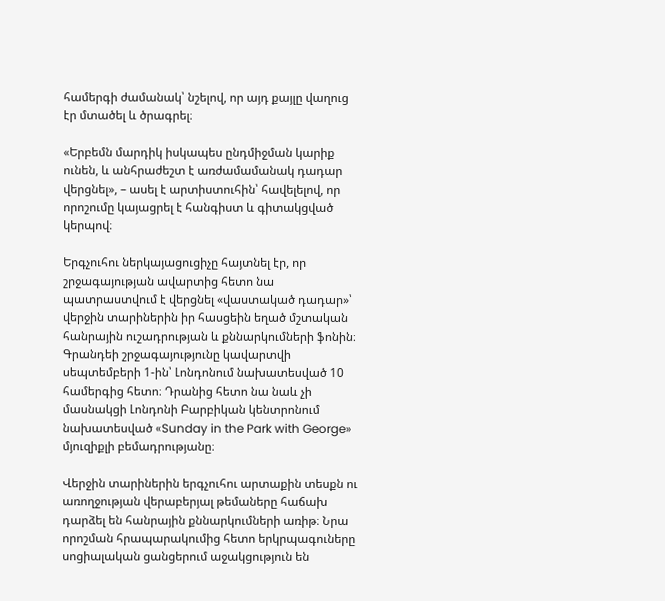համերգի ժամանակ՝ նշելով, որ այդ քայլը վաղուց էր մտածել և ծրագրել։

«Երբեմն մարդիկ իսկապես ընդմիջման կարիք ունեն, և անհրաժեշտ է առժամամանակ դադար վերցնել», – ասել է արտիստուհին՝ հավելելով, որ որոշումը կայացրել է հանգիստ և գիտակցված կերպով։

Երգչուհու ներկայացուցիչը հայտնել էր, որ շրջագայության ավարտից հետո նա պատրաստվում է վերցնել «վաստակած դադար»՝ վերջին տարիներին իր հասցեին եղած մշտական հանրային ուշադրության և քննարկումների ֆոնին։ Գրանդեի շրջագայությունը կավարտվի սեպտեմբերի 1-ին՝ Լոնդոնում նախատեսված 10 համերգից հետո։ Դրանից հետո նա նաև չի մասնակցի Լոնդոնի Բարբիկան կենտրոնում նախատեսված «Sunday in the Park with George» մյուզիքլի բեմադրությանը։

Վերջին տարիներին երգչուհու արտաքին տեսքն ու առողջության վերաբերյալ թեմաները հաճախ դարձել են հանրային քննարկումների առիթ։ Նրա որոշման հրապարակումից հետո երկրպագուները սոցիալական ցանցերում աջակցություն են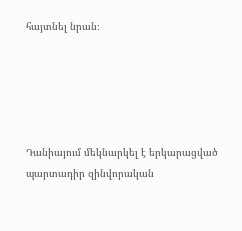հայտնել նրան։





Դանիայում մեկնարկել է երկարացված պարտադիր զինվորական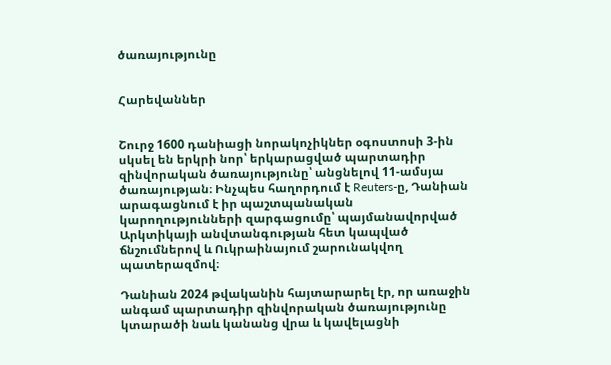ծառայությունը


Հարեվաններ


Շուրջ 1600 դանիացի նորակոչիկներ օգոստոսի 3-ին սկսել են երկրի նոր՝ երկարացված պարտադիր զինվորական ծառայությունը՝ անցնելով 11-ամսյա ծառայության։ Ինչպես հաղորդում է Reuters-ը, Դանիան արագացնում է իր պաշտպանական կարողությունների զարգացումը՝ պայմանավորված Արկտիկայի անվտանգության հետ կապված ճնշումներով և Ուկրաինայում շարունակվող պատերազմով։

Դանիան 2024 թվականին հայտարարել էր, որ առաջին անգամ պարտադիր զինվորական ծառայությունը կտարածի նաև կանանց վրա և կավելացնի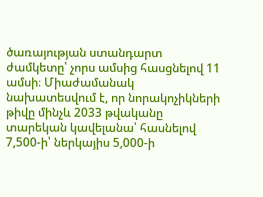ծառայության ստանդարտ ժամկետը՝ չորս ամսից հասցնելով 11 ամսի։ Միաժամանակ նախատեսվում է, որ նորակոչիկների թիվը մինչև 2033 թվականը տարեկան կավելանա՝ հասնելով 7,500-ի՝ ներկայիս 5,000-ի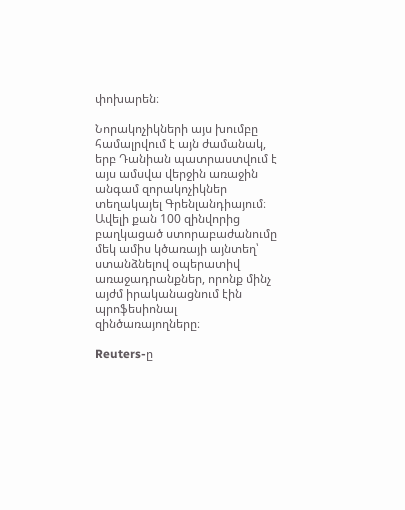փոխարեն։

Նորակոչիկների այս խումբը համալրվում է այն ժամանակ, երբ Դանիան պատրաստվում է այս ամսվա վերջին առաջին անգամ զորակոչիկներ տեղակայել Գրենլանդիայում։ Ավելի քան 100 զինվորից բաղկացած ստորաբաժանումը մեկ ամիս կծառայի այնտեղ՝ ստանձնելով օպերատիվ առաջադրանքներ, որոնք մինչ այժմ իրականացնում էին պրոֆեսիոնալ զինծառայողները։

Reuters-ը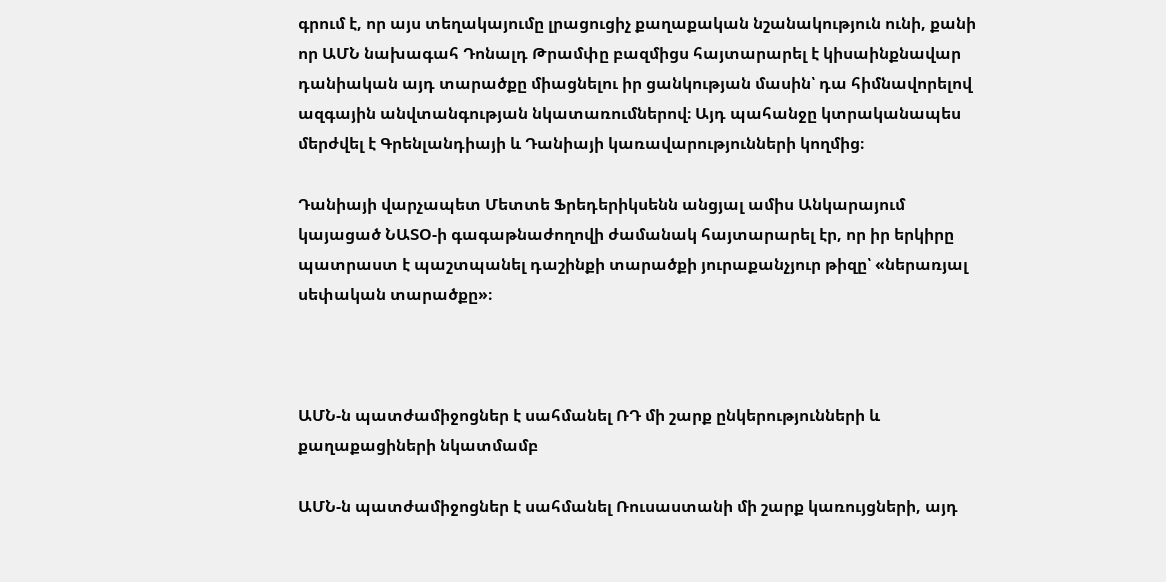գրում է, որ այս տեղակայումը լրացուցիչ քաղաքական նշանակություն ունի, քանի որ ԱՄՆ նախագահ Դոնալդ Թրամփը բազմիցս հայտարարել է կիսաինքնավար դանիական այդ տարածքը միացնելու իր ցանկության մասին՝ դա հիմնավորելով ազգային անվտանգության նկատառումներով։ Այդ պահանջը կտրականապես մերժվել է Գրենլանդիայի և Դանիայի կառավարությունների կողմից։

Դանիայի վարչապետ Մետտե Ֆրեդերիկսենն անցյալ ամիս Անկարայում կայացած ՆԱՏՕ-ի գագաթնաժողովի ժամանակ հայտարարել էր, որ իր երկիրը պատրաստ է պաշտպանել դաշինքի տարածքի յուրաքանչյուր թիզը՝ «ներառյալ սեփական տարածքը»։



ԱՄՆ-ն պատժամիջոցներ է սահմանել ՌԴ մի շարք ընկերությունների և քաղաքացիների նկատմամբ

ԱՄՆ-ն պատժամիջոցներ է սահմանել Ռուսաստանի մի շարք կառույցների, այդ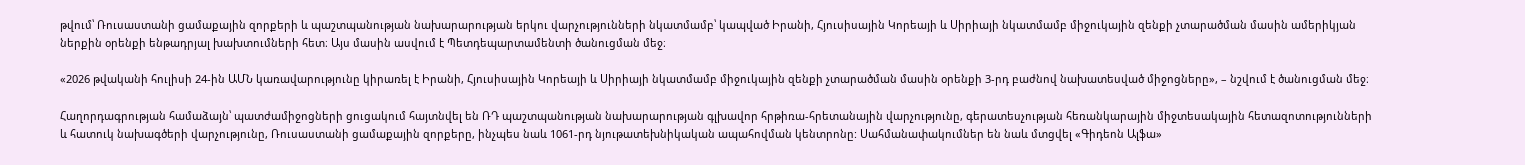թվում՝ Ռուսաստանի ցամաքային զորքերի և պաշտպանության նախարարության երկու վարչությունների նկատմամբ՝ կապված Իրանի, Հյուսիսային Կորեայի և Սիրիայի նկատմամբ միջուկային զենքի չտարածման մասին ամերիկյան ներքին օրենքի ենթադրյալ խախտումների հետ։ Այս մասին ասվում է Պետդեպարտամենտի ծանուցման մեջ։

«2026 թվականի հուլիսի 24-ին ԱՄՆ կառավարությունը կիրառել է Իրանի, Հյուսիսային Կորեայի և Սիրիայի նկատմամբ միջուկային զենքի չտարածման մասին օրենքի 3-րդ բաժնով նախատեսված միջոցները», – նշվում է ծանուցման մեջ։

Հաղորդագրության համաձայն՝ պատժամիջոցների ցուցակում հայտնվել են ՌԴ պաշտպանության նախարարության գլխավոր հրթիռա-հրետանային վարչությունը, գերատեսչության հեռանկարային միջտեսակային հետազոտությունների և հատուկ նախագծերի վարչությունը, Ռուսաստանի ցամաքային զորքերը, ինչպես նաև 1061-րդ նյութատեխնիկական ապահովման կենտրոնը: Սահմանափակումներ են նաև մտցվել «Գիդեոն Ալֆա»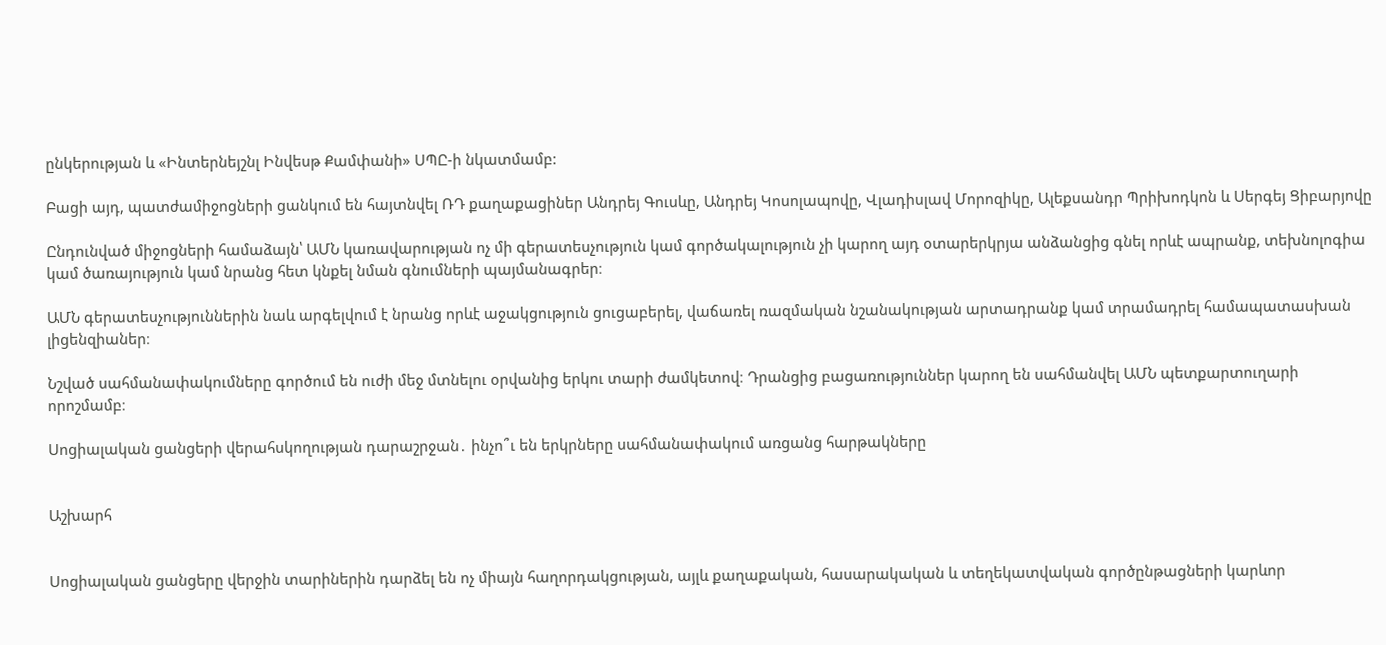ընկերության և «Ինտերնեյշնլ Ինվեսթ Քամփանի» ՍՊԸ-ի նկատմամբ:

Բացի այդ, պատժամիջոցների ցանկում են հայտնվել ՌԴ քաղաքացիներ Անդրեյ Գուսևը, Անդրեյ Կոսոլապովը, Վլադիսլավ Մորոզիկը, Ալեքսանդր Պրիխոդկոն և Սերգեյ Ցիբարյովը

Ընդունված միջոցների համաձայն՝ ԱՄՆ կառավարության ոչ մի գերատեսչություն կամ գործակալություն չի կարող այդ օտարերկրյա անձանցից գնել որևէ ապրանք, տեխնոլոգիա կամ ծառայություն կամ նրանց հետ կնքել նման գնումների պայմանագրեր։

ԱՄՆ գերատեսչություններին նաև արգելվում է նրանց որևէ աջակցություն ցուցաբերել, վաճառել ռազմական նշանակության արտադրանք կամ տրամադրել համապատասխան լիցենզիաներ։

Նշված սահմանափակումները գործում են ուժի մեջ մտնելու օրվանից երկու տարի ժամկետով։ Դրանցից բացառություններ կարող են սահմանվել ԱՄՆ պետքարտուղարի որոշմամբ։

Սոցիալական ցանցերի վերահսկողության դարաշրջան․ ինչո՞ւ են երկրները սահմանափակում առցանց հարթակները


Աշխարհ


Սոցիալական ցանցերը վերջին տարիներին դարձել են ոչ միայն հաղորդակցության, այլև քաղաքական, հասարակական և տեղեկատվական գործընթացների կարևոր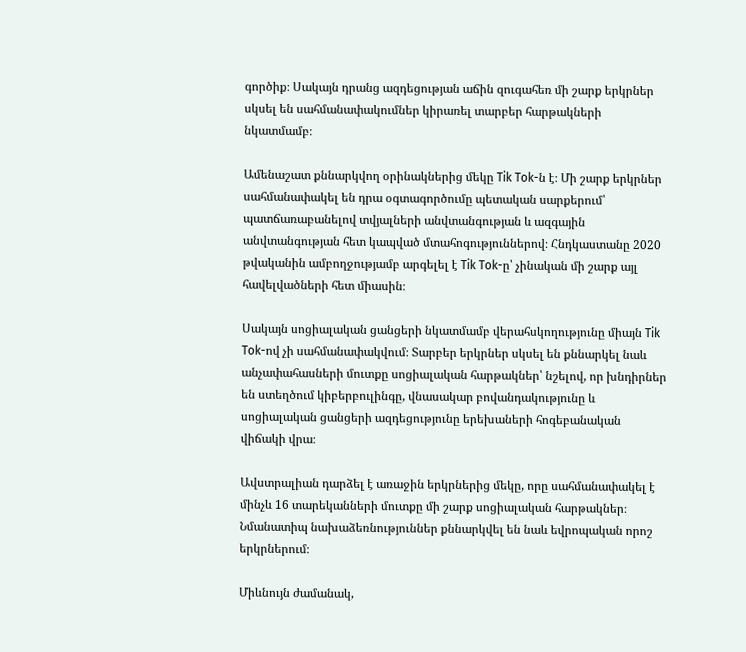գործիք։ Սակայն դրանց ազդեցության աճին զուգահեռ մի շարք երկրներ սկսել են սահմանափակումներ կիրառել տարբեր հարթակների նկատմամբ։

Ամենաշատ քննարկվող օրինակներից մեկը Tik Tok-ն է։ Մի շարք երկրներ սահմանափակել են դրա օգտագործումը պետական սարքերում՝ պատճառաբանելով տվյալների անվտանգության և ազգային անվտանգության հետ կապված մտահոգություններով։ Հնդկաստանը 2020 թվականին ամբողջությամբ արգելել է Tik Tok-ը՝ չինական մի շարք այլ հավելվածների հետ միասին։

Սակայն սոցիալական ցանցերի նկատմամբ վերահսկողությունը միայն Tik Tok-ով չի սահմանափակվում։ Տարբեր երկրներ սկսել են քննարկել նաև անչափահասների մուտքը սոցիալական հարթակներ՝ նշելով, որ խնդիրներ են ստեղծում կիբերբուլինգը, վնասակար բովանդակությունը և սոցիալական ցանցերի ազդեցությունը երեխաների հոգեբանական վիճակի վրա։

Ավստրալիան դարձել է առաջին երկրներից մեկը, որը սահմանափակել է մինչև 16 տարեկանների մուտքը մի շարք սոցիալական հարթակներ։ Նմանատիպ նախաձեռնություններ քննարկվել են նաև եվրոպական որոշ երկրներում։

Միևնույն ժամանակ,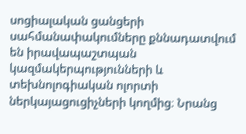սոցիալական ցանցերի սահմանափակումները քննադատվում են իրավապաշտպան կազմակերպությունների և տեխնոլոգիական ոլորտի ներկայացուցիչների կողմից։ Նրանց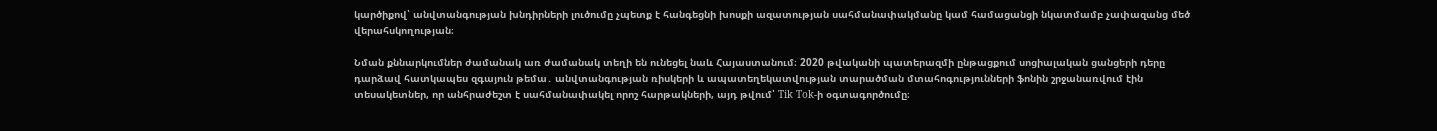կարծիքով՝ անվտանգության խնդիրների լուծումը չպետք է հանգեցնի խոսքի ազատության սահմանափակմանը կամ համացանցի նկատմամբ չափազանց մեծ վերահսկողության։

Նման քննարկումներ ժամանակ առ ժամանակ տեղի են ունեցել նաև Հայաստանում։ 2020 թվականի պատերազմի ընթացքում սոցիալական ցանցերի դերը դարձավ հատկապես զգայուն թեմա․ անվտանգության ռիսկերի և ապատեղեկատվության տարածման մտահոգությունների ֆոնին շրջանառվում էին տեսակետներ, որ անհրաժեշտ է սահմանափակել որոշ հարթակների, այդ թվում՝ Tik Tok-ի օգտագործումը։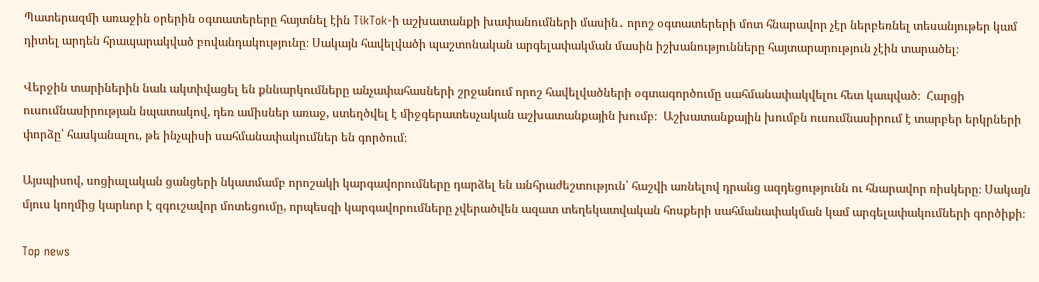Պատերազմի առաջին օրերին օգտատերերը հայտնել էին TikTok-ի աշխատանքի խափանումների մասին․ որոշ օգտատերերի մոտ հնարավոր չէր ներբեռնել տեսանյութեր կամ դիտել արդեն հրապարակված բովանդակությունը։ Սակայն հավելվածի պաշտոնական արգելափակման մասին իշխանությունները հայտարարություն չէին տարածել։

Վերջին տարիներին նաև ակտիվացել են քննարկումները անչափահասների շրջանում որոշ հավելվածների օգտագործումը սահմանափակվելու հետ կապված։  Հարցի ուսումնասիրության նպատակով, դեռ ամիսներ առաջ, ստեղծվել է միջգերատեսչական աշխատանքային խումբ։  Աշխատանքային խումբն ուսումնասիրում է տարբեր երկրների փորձը՝ հասկանալու, թե ինչպիսի սահմանափակումներ են գործում։

Այսպիսով, սոցիալական ցանցերի նկատմամբ որոշակի կարգավորումները դարձել են անհրաժեշտություն՝ հաշվի առնելով դրանց ազդեցությունն ու հնարավոր ռիսկերը։ Սակայն մյուս կողմից կարևոր է զգուշավոր մոտեցումը, որպեսզի կարգավորումները չվերածվեն ազատ տեղեկատվական հոսքերի սահմանափակման կամ արգելափակումների գործիքի։

Top news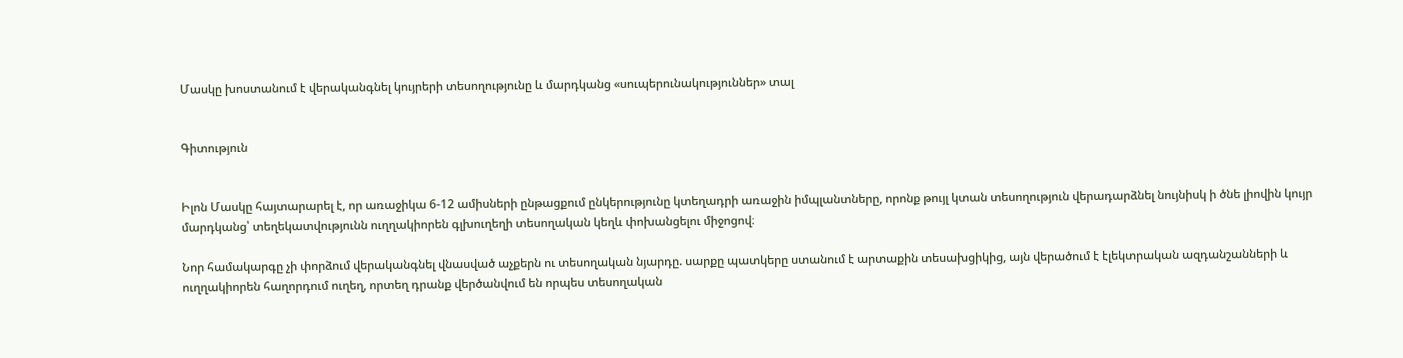Մասկը խոստանում է վերականգնել կույրերի տեսողությունը և մարդկանց «սուպերունակություններ» տալ


Գիտություն


Իլոն Մասկը հայտարարել է, որ առաջիկա 6-12 ամիսների ընթացքում ընկերությունը կտեղադրի առաջին իմպլանտները, որոնք թույլ կտան տեսողություն վերադարձնել նույնիսկ ի ծնե լիովին կույր մարդկանց՝ տեղեկատվությունն ուղղակիորեն գլխուղեղի տեսողական կեղև փոխանցելու միջոցով։

Նոր համակարգը չի փորձում վերականգնել վնասված աչքերն ու տեսողական նյարդը. սարքը պատկերը ստանում է արտաքին տեսախցիկից, այն վերածում է էլեկտրական ազդանշանների և ուղղակիորեն հաղորդում ուղեղ, որտեղ դրանք վերծանվում են որպես տեսողական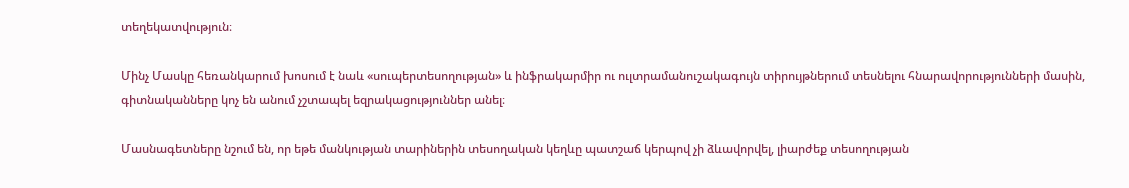տեղեկատվություն։

Մինչ Մասկը հեռանկարում խոսում է նաև «սուպերտեսողության» և ինֆրակարմիր ու ուլտրամանուշակագույն տիրույթներում տեսնելու հնարավորությունների մասին, գիտնականները կոչ են անում չշտապել եզրակացություններ անել։

Մասնագետները նշում են, որ եթե մանկության տարիներին տեսողական կեղևը պատշաճ կերպով չի ձևավորվել, լիարժեք տեսողության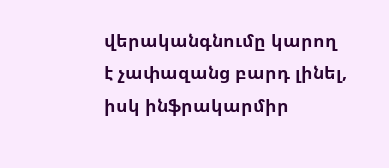վերականգնումը կարող է չափազանց բարդ լինել, իսկ ինֆրակարմիր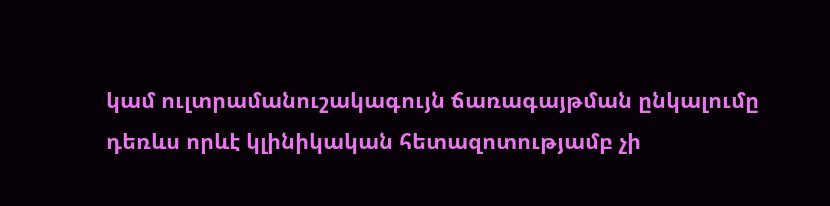կամ ուլտրամանուշակագույն ճառագայթման ընկալումը դեռևս որևէ կլինիկական հետազոտությամբ չի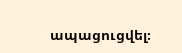ապացուցվել։